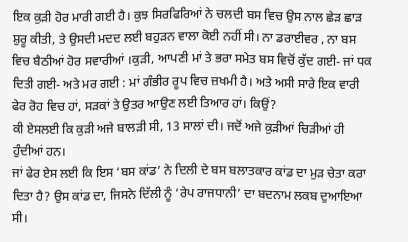ਇਕ ਕੁੜੀ ਹੋਰ ਮਾਰੀ ਗਈ ਹੈ। ਕੁਝ ਸਿਰਫਿਰਿਆਂ ਨੇ ਚਲਦੀ ਬਸ ਵਿਚ ਉਸ ਨਾਲ ਛੇੜ ਛਾੜ ਸ਼ੁਰੂ ਕੀਤੀ, ਤੇ ਉਸਦੀ ਮਦਦ ਲਈ ਬਹੁੜਨ ਵਾਲਾ ਕੋਈ ਨਹੀਂ ਸੀ। ਨਾ ਡਰਾਈਵਰ , ਨਾ ਬਸ ਵਿਚ ਬੈਠੀਆਂ ਹੋਰ ਸਵਾਰੀਆਂ ।ਕੁੜੀ, ਆਪਣੀ ਮਾਂ ਤੇ ਭਰਾ ਸਮੇਤ ਬਸ ਵਿਚੋਂ ਕੁੱਦ ਗਈ- ਜਾਂ ਧਕ ਦਿਤੀ ਗਈ- ਅਤੇ ਮਰ ਗਈ : ਮਾਂ ਗੰਭੀਰ ਰੂਪ ਵਿਚ ਜ਼ਖਮੀ ਹੈ। ਅਤੇ ਅਸੀ ਸਾਰੇ ਇਕ ਵਾਰੀ ਫੇਰ ਰੋਹ ਵਿਚ ਹਾਂ, ਸੜਕਾਂ ਤੇ ਉਤਰ ਆਉਣ ਲਈ ਤਿਆਰ ਹਾਂ। ਕਿਉਂ?
ਕੀ ਏਸਲਈ ਕਿ ਕੁੜੀ ਅਜੇ ਬਾਲੜੀ ਸੀ, 13 ਸਾਲਾਂ ਦੀ। ਜਦੋਂ ਅਜੇ ਕੁੜੀਆਂ ਚਿੜੀਆਂ ਹੀ ਹੁੰਦੀਆਂ ਹਨ।
ਜਾਂ ਫੇਰ ਏਸ ਲਈ ਕਿ ਇਸ ‘ਬਸ ਕਾਂਡ’ ਨੇ ਦਿਲੀ ਦੇ ਬਸ ਬਲਾਤਕਾਰ ਕਾਂਡ ਦਾ ਮੁੜ ਚੇਤਾ ਕਰਾ ਦਿਤਾ ਹੈ? ਉਸ ਕਾਂਡ ਦਾ, ਜਿਸਨੇ ਦਿੱਲੀ ਨੂੰ ‘ਰੇਪ ਰਾਜਧਾਨੀ’ ਦਾ ਬਦਨਾਮ ਲਕਬ ਦੁਆਇਆ ਸੀ।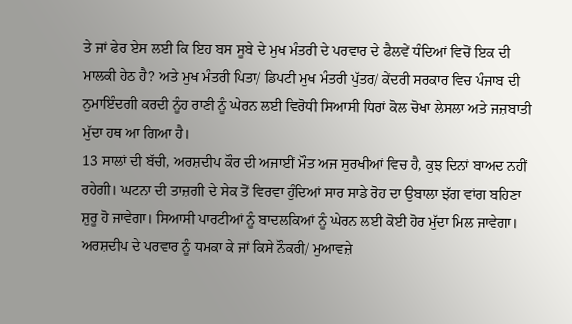ਤੇ ਜਾਂ ਫੇਰ ਏਸ ਲਈ ਕਿ ਇਹ ਬਸ ਸੂਬੇ ਦੇ ਮੁਖ ਮੰਤਰੀ ਦੇ ਪਰਵਾਰ ਦੇ ਫੈਲਵੇਂ ਧੰਦਿਆਂ ਵਿਚੋਂ ਇਕ ਦੀ ਮਾਲਕੀ ਹੇਠ ਹੈ? ਅਤੇ ਮੁਖ ਮੰਤਰੀ ਪਿਤਾ/ ਡਿਪਟੀ ਮੁਖ ਮੰਤਰੀ ਪੁੱਤਰ/ ਕੇਂਦਰੀ ਸਰਕਾਰ ਵਿਚ ਪੰਜਾਬ ਦੀ ਨੁਮਾਇੰਦਗੀ ਕਰਦੀ ਨੂੰਹ ਰਾਣੀ ਨੂੰ ਘੇਰਨ ਲਈ ਵਿਰੋਧੀ ਸਿਆਸੀ ਧਿਰਾਂ ਕੋਲ ਚੋਖਾ ਲੇਸਲਾ ਅਤੇ ਜਜ਼ਬਾਤੀ ਮੁੱਦਾ ਹਥ ਆ ਗਿਆ ਹੈ।
13 ਸਾਲਾਂ ਦੀ ਬੱਚੀ, ਅਰਸ਼ਦੀਪ ਕੌਰ ਦੀ ਅਜਾਈਂ ਮੌਤ ਅਜ ਸੁਰਖੀਆਂ ਵਿਚ ਹੈ, ਕੁਝ ਦਿਨਾਂ ਬਾਅਦ ਨਹੀਂ ਰਹੇਗੀ। ਘਟਨਾ ਦੀ ਤਾਜ਼ਗੀ ਦੇ ਸੇਕ ਤੋਂ ਵਿਰਵਾ ਹੁੰਦਿਆਂ ਸਾਰ ਸਾਡੇ ਰੋਹ ਦਾ ਉਬਾਲਾ ਝੱਗ ਵਾਂਗ ਬਹਿਣਾ ਸ਼ੁਰੂ ਹੋ ਜਾਵੇਗਾ। ਸਿਆਸੀ ਪਾਰਟੀਆਂ ਨੂੰ ਬਾਦਲਕਿਆਂ ਨੂੰ ਘੇਰਨ ਲਈ ਕੋਈ ਹੋਰ ਮੁੱਦਾ ਮਿਲ ਜਾਵੇਗਾ। ਅਰਸ਼ਦੀਪ ਦੇ ਪਰਵਾਰ ਨੂੰ ਧਮਕਾ ਕੇ ਜਾਂ ਕਿਸੇ ਨੌਕਰੀ/ ਮੁਆਵਜ਼ੇ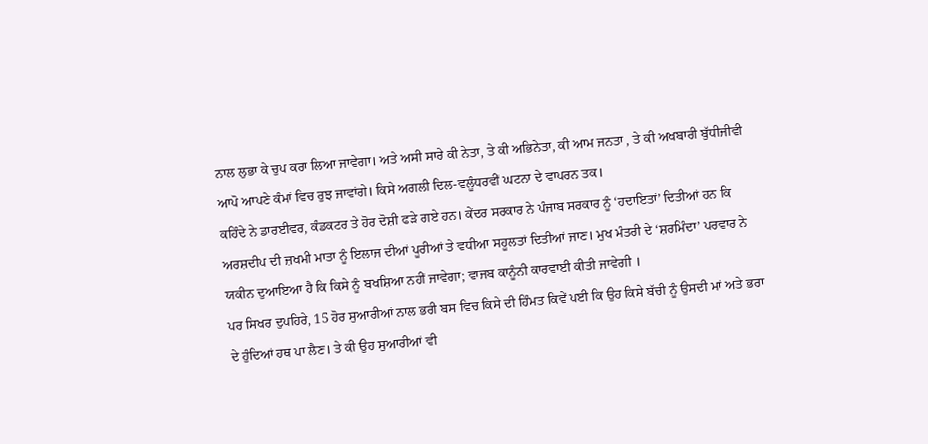ਨਾਲ ਲੁਭਾ ਕੇ ਚੁਪ ਕਰਾ ਲਿਆ ਜਾਵੇਗਾ। ਅਤੇ ਅਸੀ ਸਾਰੇ ਕੀ ਨੇਤਾ, ਤੇ ਕੀ ਅਭਿਨੇਤਾ, ਕੀ ਆਮ ਜਨਤਾ , ਤੇ ਕੀ ਅਖਬਾਰੀ ਬੁੱਧੀਜੀਵੀ ਆਪੋ ਆਪਣੇ ਕੰਮਾਂ ਵਿਚ ਰੁਝ ਜਾਵਾਂਗੇ। ਕਿਸੇ ਅਗਲੀ ਦਿਲ-ਵਲੂੰਧਰਵੀਂ ਘਟਨਾ ਦੇ ਵਾਪਰਨ ਤਕ।
ਕਹਿੰਦੇ ਨੇ ਡਾਰਈਵਰ, ਕੰਡਕਟਰ ਤੇ ਹੋਰ ਦੋਸ਼ੀ ਫੜੇ ਗਏ ਹਨ। ਕੇਂਦਰ ਸਰਕਾਰ ਨੇ ਪੰਜਾਬ ਸਰਕਾਰ ਨੂੰ ‘ਹਦਾਇਤਾਂ’ ਦਿਤੀਆਂ ਹਨ ਕਿ ਅਰਸ਼ਦੀਪ ਦੀ ਜ਼ਖਮੀ ਮਾਤਾ ਨੂੰ ਇਲਾਜ ਦੀਆਂ ਪੂਰੀਆਂ ਤੇ ਵਧੀਆ ਸਹੂਲਤਾਂ ਦਿਤੀਆਂ ਜਾਣ। ਮੁਖ ਮੰਤਰੀ ਦੇ ‘ਸ਼ਰਮਿੰਦਾ’ ਪਰਵਾਰ ਨੇ ਯਕੀਨ ਦੁਆਇਆ ਹੈ ਕਿ ਕਿਸੇ ਨੂੰ ਬਖਸ਼ਿਆ ਨਹੀਂ ਜਾਵੇਗਾ; ਵਾਜਬ ਕਾਨੂੰਨੀ ਕਾਰਵਾਈ ਕੀਤੀ ਜਾਵੇਗੀ ।
ਪਰ ਸਿਖਰ ਦੁਪਹਿਰੇ, 15 ਹੋਰ ਸੁਆਰੀਆਂ ਨਾਲ ਭਰੀ ਬਸ ਵਿਚ ਕਿਸੇ ਦੀ ਹਿੰਮਤ ਕਿਵੇਂ ਪਈ ਕਿ ਉਹ ਕਿਸੇ ਬੱਚੀ ਨੂੰ ਉਸਦੀ ਮਾਂ ਅਤੇ ਭਰਾ ਦੇ ਹੁੰਦਿਆਂ ਹਥ ਪਾ ਲੈਣ। ਤੇ ਕੀ ਉਹ ਸੁਆਰੀਆਂ ਵੀ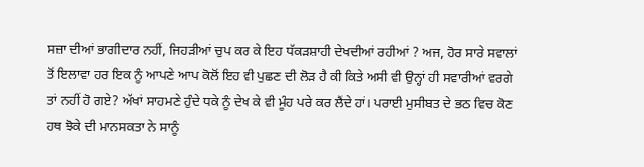ਸਜ਼ਾ ਦੀਆਂ ਭਾਗੀਦਾਰ ਨਹੀਂ, ਜਿਹੜੀਆਂ ਚੁਪ ਕਰ ਕੇ ਇਹ ਧੱਕੜਸ਼ਾਹੀ ਦੇਖਦੀਆਂ ਰਹੀਆਂ ? ਅਜ, ਹੋਰ ਸਾਰੇ ਸਵਾਲਾਂ ਤੋਂ ਇਲਾਵਾ ਹਰ ਇਕ ਨੂੰ ਆਪਣੇ ਆਪ ਕੋਲੋਂ ਇਹ ਵੀ ਪੁਛਣ ਦੀ ਲੋੜ ਹੈ ਕੀ ਕਿਤੇ ਅਸੀ ਵੀ ਉਨ੍ਹਾਂ ਹੀ ਸਵਾਰੀਆਂ ਵਰਗੇ ਤਾਂ ਨਹੀਂ ਹੋ ਗਏ? ਅੱਖਾਂ ਸਾਹਮਣੇ ਹੁੰਦੇ ਧਕੇ ਨੂੰ ਦੇਖ ਕੇ ਵੀ ਮੂੰਹ ਪਰੇ ਕਰ ਲੈਂਦੇ ਹਾਂ। ਪਰਾਈ ਮੁਸੀਬਤ ਦੇ ਭਠ ਵਿਚ ਕੋਣ ਹਥ ਝੋਕੇ ਦੀ ਮਾਨਸਕਤਾ ਨੇ ਸਾਨੂੰ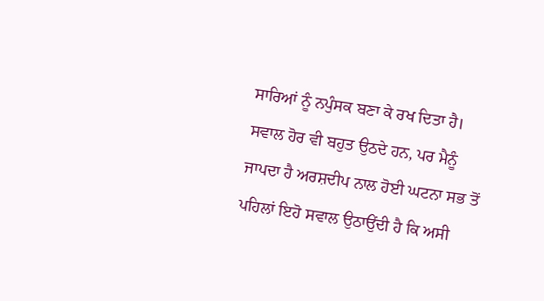ਸਾਰਿਆਂ ਨੂੰ ਨਪੁੰਸਕ ਬਣਾ ਕੇ ਰਖ ਦਿਤਾ ਹੈ।
ਸਵਾਲ ਹੋਰ ਵੀ ਬਹੁਤ ਉਠਦੇ ਹਨ, ਪਰ ਮੈਨੂੰ ਜਾਪਦਾ ਹੈ ਅਰਸ਼ਦੀਪ ਨਾਲ ਹੋਈ ਘਟਨਾ ਸਭ ਤੋਂ ਪਹਿਲਾਂ ਇਹੋ ਸਵਾਲ ਉਠਾਉਂਦੀ ਹੈ ਕਿ ਅਸੀ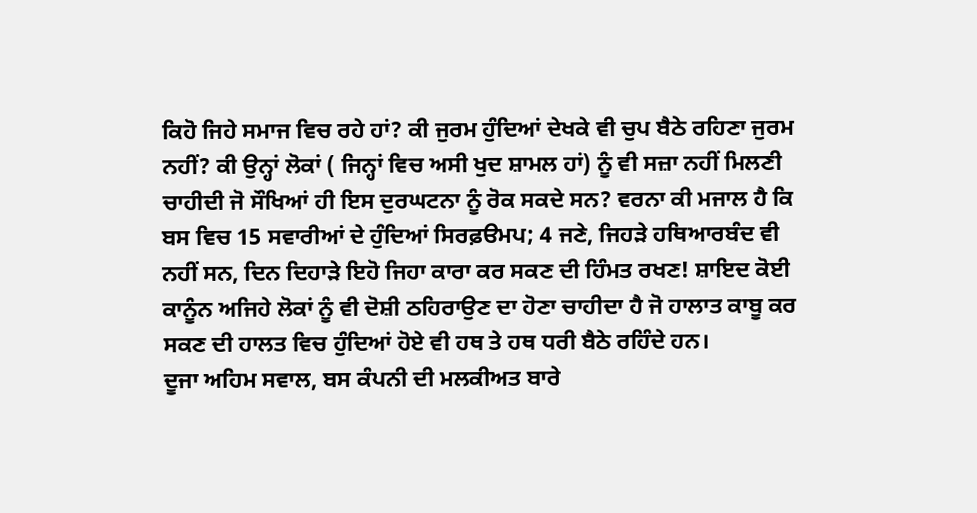ਕਿਹੋ ਜਿਹੇ ਸਮਾਜ ਵਿਚ ਰਹੇ ਹਾਂ? ਕੀ ਜੁਰਮ ਹੁੰਦਿਆਂ ਦੇਖਕੇ ਵੀ ਚੁਪ ਬੈਠੇ ਰਹਿਣਾ ਜੁਰਮ ਨਹੀਂ? ਕੀ ਉਨ੍ਹਾਂ ਲੋਕਾਂ ( ਜਿਨ੍ਹਾਂ ਵਿਚ ਅਸੀ ਖੁਦ ਸ਼ਾਮਲ ਹਾਂ) ਨੂੰ ਵੀ ਸਜ਼ਾ ਨਹੀਂ ਮਿਲਣੀ ਚਾਹੀਦੀ ਜੋ ਸੌਖਿਆਂ ਹੀ ਇਸ ਦੁਰਘਟਨਾ ਨੂੰ ਰੋਕ ਸਕਦੇ ਸਨ? ਵਰਨਾ ਕੀ ਮਜਾਲ ਹੈ ਕਿ ਬਸ ਵਿਚ 15 ਸਵਾਰੀਆਂ ਦੇ ਹੁੰਦਿਆਂ ਸਿਰਫ਼ੳਮਪ; 4 ਜਣੇ, ਜਿਹੜੇ ਹਥਿਆਰਬੰਦ ਵੀ ਨਹੀਂ ਸਨ, ਦਿਨ ਦਿਹਾੜੇ ਇਹੋ ਜਿਹਾ ਕਾਰਾ ਕਰ ਸਕਣ ਦੀ ਹਿੰਮਤ ਰਖਣ! ਸ਼ਾਇਦ ਕੋਈ ਕਾਨੂੰਨ ਅਜਿਹੇ ਲੋਕਾਂ ਨੂੰ ਵੀ ਦੋਸ਼ੀ ਠਹਿਰਾਉਣ ਦਾ ਹੋਣਾ ਚਾਹੀਦਾ ਹੈ ਜੋ ਹਾਲਾਤ ਕਾਬੂ ਕਰ ਸਕਣ ਦੀ ਹਾਲਤ ਵਿਚ ਹੁੰਦਿਆਂ ਹੋਏ ਵੀ ਹਥ ਤੇ ਹਥ ਧਰੀ ਬੈਠੇ ਰਹਿੰਦੇ ਹਨ।
ਦੂਜਾ ਅਹਿਮ ਸਵਾਲ, ਬਸ ਕੰਪਨੀ ਦੀ ਮਲਕੀਅਤ ਬਾਰੇ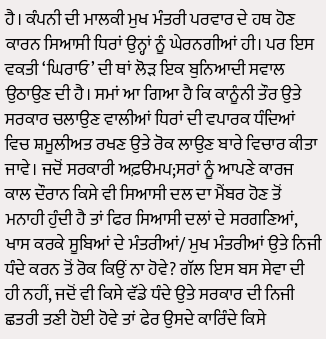ਹੈ। ਕੰਪਨੀ ਦੀ ਮਾਲਕੀ ਮੁਖ ਮੰਤਰੀ ਪਰਵਾਰ ਦੇ ਹਥ ਹੋਣ ਕਾਰਨ ਸਿਆਸੀ ਧਿਰਾਂ ਉਨ੍ਹਾਂ ਨੂੰ ਘੇਰਨਗੀਆਂ ਹੀ। ਪਰ ਇਸ ਵਕਤੀ ‘ਘਿਰਾਓ’ ਦੀ ਥਾਂ ਲੋੜ ਇਕ ਬੁਨਿਆਦੀ ਸਵਾਲ ਉਠਾਉਣ ਦੀ ਹੈ। ਸਮਾਂ ਆ ਗਿਆ ਹੈ ਕਿ ਕਾਨੂੰਨੀ ਤੌਰ ਉਤੇ ਸਰਕਾਰ ਚਲਾਉਣ ਵਾਲੀਆਂ ਧਿਰਾਂ ਦੀ ਵਪਾਰਕ ਧੰਦਿਆਂ ਵਿਚ ਸ਼ਮੂਲੀਅਤ ਰਖਣ ਉਤੇ ਰੋਕ ਲਾਉਣ ਬਾਰੇ ਵਿਚਾਰ ਕੀਤਾ ਜਾਵੇ। ਜਦੋਂ ਸਰਕਾਰੀ ਅਫ਼ੳਮਪ;ਸਰਾਂ ਨੂੰ ਆਪਣੇ ਕਾਰਜ ਕਾਲ ਦੌਰਾਨ ਕਿਸੇ ਵੀ ਸਿਆਸੀ ਦਲ ਦਾ ਮੈਂਬਰ ਹੋਣ ਤੋਂ ਮਨਾਹੀ ਹੁੰਦੀ ਹੈ ਤਾਂ ਫਿਰ ਸਿਆਸੀ ਦਲਾਂ ਦੇ ਸਰਗਣਿਆਂ, ਖਾਸ ਕਰਕੇ ਸੂਬਿਆਂ ਦੇ ਮੰਤਰੀਆਂ/ ਮੁਖ ਮੰਤਰੀਆਂ ਉਤੇ ਨਿਜੀ ਧੰਦੇ ਕਰਨ ਤੋਂ ਰੋਕ ਕਿਉਂ ਨਾ ਹੋਵੇ? ਗੱਲ ਇਸ ਬਸ ਸੇਵਾ ਦੀ ਹੀ ਨਹੀਂ, ਜਦੋਂ ਵੀ ਕਿਸੇ ਵੱਡੇ ਧੰਦੇ ਉਤੇ ਸਰਕਾਰ ਦੀ ਨਿਜੀ ਛਤਰੀ ਤਣੀ ਹੋਈ ਹੋਵੇ ਤਾਂ ਫੇਰ ਉਸਦੇ ਕਾਰਿੰਦੇ ਕਿਸੇ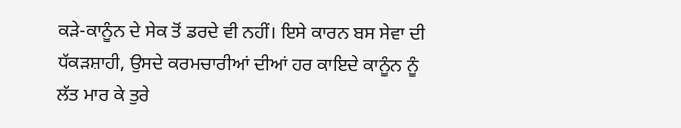ਕੜੇ-ਕਾਨੂੰਨ ਦੇ ਸੇਕ ਤੋਂ ਡਰਦੇ ਵੀ ਨਹੀਂ। ਇਸੇ ਕਾਰਨ ਬਸ ਸੇਵਾ ਦੀ ਧੱਕੜਸ਼ਾਹੀ, ਉਸਦੇ ਕਰਮਚਾਰੀਆਂ ਦੀਆਂ ਹਰ ਕਾਇਦੇ ਕਾਨੂੰਨ ਨੂੰ ਲੱਤ ਮਾਰ ਕੇ ਤੁਰੇ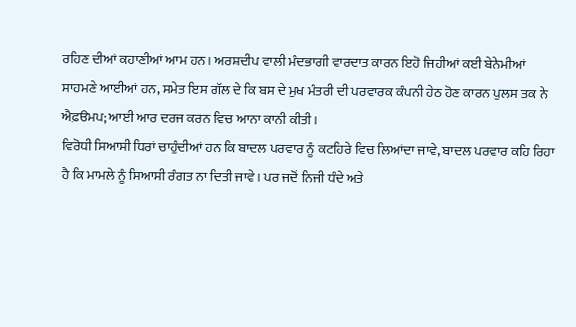ਰਹਿਣ ਦੀਆਂ ਕਹਾਣੀਆਂ ਆਮ ਹਨ। ਅਰਸ਼ਦੀਪ ਵਾਲੀ ਮੰਦਭਾਗੀ ਵਾਰਦਾਤ ਕਾਰਨ ਇਹੋ ਜਿਹੀਆਂ ਕਈ ਬੇਨੇਮੀਆਂ ਸਾਹਮਣੇ ਆਈਆਂ ਹਨ, ਸਮੇਤ ਇਸ ਗੱਲ ਦੇ ਕਿ ਬਸ ਦੇ ਮੁਖ ਮੰਤਰੀ ਦੀ ਪਰਵਾਰਕ ਕੰਪਨੀ ਹੇਠ ਹੋਣ ਕਾਰਨ ਪੁਲਸ ਤਕ ਨੇ ਐਫ਼ੳਮਪ; ਆਈ ਆਰ ਦਰਜ ਕਰਨ ਵਿਚ ਆਨਾ ਕਾਨੀ ਕੀਤੀ।
ਵਿਰੋਧੀ ਸਿਆਸੀ ਧਿਰਾਂ ਚਾਹੁੰਦੀਆਂ ਹਨ ਕਿ ਬਾਦਲ ਪਰਵਾਰ ਨੂੰ ਕਟਹਿਰੇ ਵਿਚ ਲਿਆਂਦਾ ਜਾਵੇ, ਬਾਦਲ ਪਰਵਾਰ ਕਹਿ ਰਿਹਾ ਹੈ ਕਿ ਮਾਮਲੇ ਨੂੰ ਸਿਆਸੀ ਰੰਗਤ ਨਾ ਦਿਤੀ ਜਾਵੇ। ਪਰ ਜਦੋਂ ਨਿਜੀ ਧੰਦੇ ਅਤੇ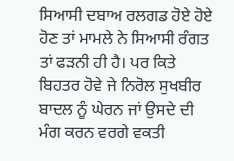ਸਿਆਸੀ ਦਬਾਅ ਰਲਗਡ ਹੋਏ ਹੋਏ ਹੋਣ ਤਾਂ ਮਾਮਲੇ ਨੇ ਸਿਆਸੀ ਰੰਗਤ ਤਾਂ ਫੜਨੀ ਹੀ ਹੈ। ਪਰ ਕਿਤੇ ਬਿਹਤਰ ਹੋਵੇ ਜੇ ਨਿਰੋਲ ਸੁਖਬੀਰ ਬਾਦਲ ਨੂੰ ਘੇਰਨ ਜਾਂ ਉਸਦੇ ਦੀ ਮੰਗ ਕਰਨ ਵਰਗੇ ਵਕਤੀ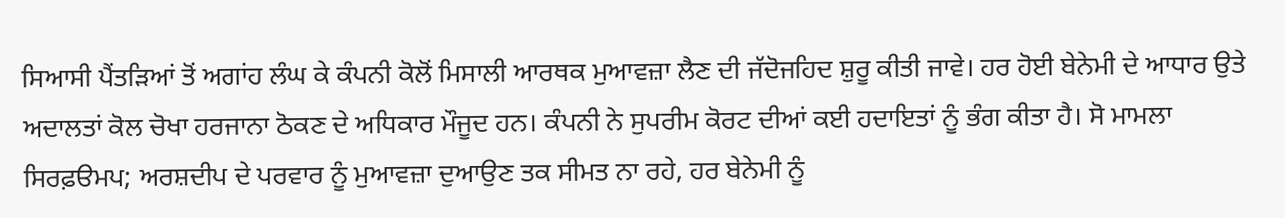ਸਿਆਸੀ ਪੈਂਤੜਿਆਂ ਤੋਂ ਅਗਾਂਹ ਲੰਘ ਕੇ ਕੰਪਨੀ ਕੋਲੋਂ ਮਿਸਾਲੀ ਆਰਥਕ ਮੁਆਵਜ਼ਾ ਲੈਣ ਦੀ ਜੱਦੋਜਹਿਦ ਸ਼ੁਰੂ ਕੀਤੀ ਜਾਵੇ। ਹਰ ਹੋਈ ਬੇਨੇਮੀ ਦੇ ਆਧਾਰ ਉਤੇ ਅਦਾਲਤਾਂ ਕੋਲ ਚੋਖਾ ਹਰਜਾਨਾ ਠੋਕਣ ਦੇ ਅਧਿਕਾਰ ਮੌਜੂਦ ਹਨ। ਕੰਪਨੀ ਨੇ ਸੁਪਰੀਮ ਕੋਰਟ ਦੀਆਂ ਕਈ ਹਦਾਇਤਾਂ ਨੂੰ ਭੰਗ ਕੀਤਾ ਹੈ। ਸੋ ਮਾਮਲਾ ਸਿਰਫ਼ੳਮਪ; ਅਰਸ਼ਦੀਪ ਦੇ ਪਰਵਾਰ ਨੂੰ ਮੁਆਵਜ਼ਾ ਦੁਆਉਣ ਤਕ ਸੀਮਤ ਨਾ ਰਹੇ, ਹਰ ਬੇਨੇਮੀ ਨੂੰ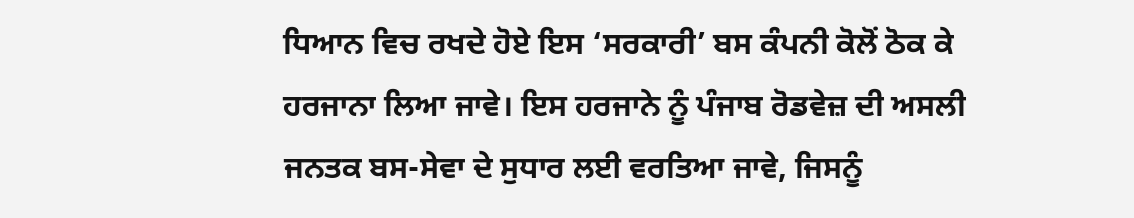ਧਿਆਨ ਵਿਚ ਰਖਦੇ ਹੋਏ ਇਸ ‘ਸਰਕਾਰੀ’ ਬਸ ਕੰਪਨੀ ਕੋਲੋਂ ਠੋਕ ਕੇ ਹਰਜਾਨਾ ਲਿਆ ਜਾਵੇ। ਇਸ ਹਰਜਾਨੇ ਨੂੰ ਪੰਜਾਬ ਰੋਡਵੇਜ਼ ਦੀ ਅਸਲੀ ਜਨਤਕ ਬਸ-ਸੇਵਾ ਦੇ ਸੁਧਾਰ ਲਈ ਵਰਤਿਆ ਜਾਵੇ, ਜਿਸਨੂੰ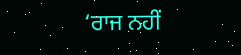‘ਰਾਜ ਨਹੀਂ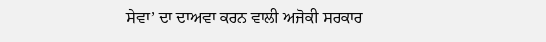ਸੇਵਾ’ ਦਾ ਦਾਅਵਾ ਕਰਨ ਵਾਲੀ ਅਜੋਕੀ ਸਰਕਾਰ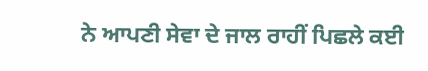ਨੇ ਆਪਣੀ ਸੇਵਾ ਦੇ ਜਾਲ ਰਾਹੀਂ ਪਿਛਲੇ ਕਈ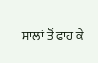ਸਾਲਾਂ ਤੋਂ ਫਾਹ ਕੇ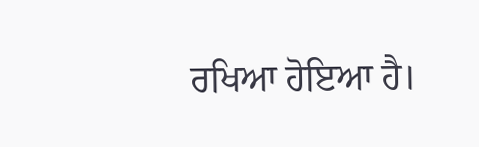ਰਖਿਆ ਹੋਇਆ ਹੈ।